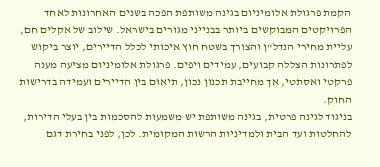הקמת פרגולת אלומיניום בגינה משותפת הפכה בשנים האחרונות לאחד הפרויקטים המבוקשים ביותר בבנייני מגורים בישראל. שילוב של אקלים חם, עליית מחירי הנדל"ן והצורך בשטח חוץ איכותי לכלל הדיירים, יוצר ביקוש לפתרונות הצללה קבועים, עמידים ויפים. פרגולת אלומיניום מציעה מענה פרקטי ואסתטי, אך מחייבת תכנון נכון, תיאום בין הדיירים ועמידה בדרישות החוק.
בניגוד לגינה פרטית, בגינה משותפת יש משמעות להסכמות בין בעלי הדירות, להחלטות ועד הבית ולמדיניות הרשות המקומית. לכן, לפני בחירת דגם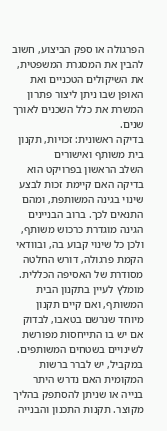הפרגולה או ספק הביצוע, חשוב להבין את המסגרת המשפטית, את השיקולים הטכניים ואת האופן שבו ניתן ליצור פתרון המשרת את כלל השכנים לאורך שנים.
בדיקה ראשונית: זכויות, תקנון בית משותף ואישורים
השלב הראשון בפרויקט הוא בדיקה האם קיימת זכות לבצע שינוי בגינה המשותפת, ומהם התנאים לכך. ברוב הבניינים הגינה מוגדרת כרכוש משותף, ולכן כל שינוי קבוע בה, ובוודאי הקמת פרגולה, דורש החלטה מסודרת של האסיפה הכללית. מומלץ לעיין בתקנון הבית המשותף, ואם קיים תקנון מיוחד שנרשם בטאבו, לבדוק אם יש בו התייחסות מפורשת לשינויים בשטחים המשותפים.
במקביל, יש לברר ברשות המקומית האם נדרש היתר בנייה או שניתן להסתפק בהליך מקוצר. תקנות התכנון והבנייה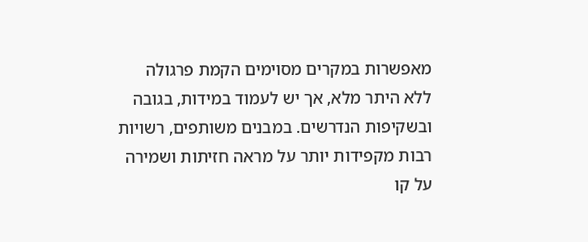מאפשרות במקרים מסוימים הקמת פרגולה ללא היתר מלא, אך יש לעמוד במידות, בגובה ובשקיפות הנדרשים. במבנים משותפים, רשויות רבות מקפידות יותר על מראה חזיתות ושמירה על קו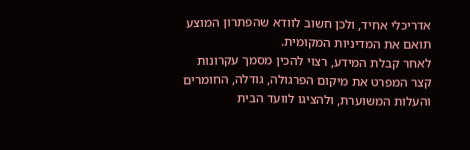אדריכלי אחיד, ולכן חשוב לוודא שהפתרון המוצע תואם את המדיניות המקומית.
לאחר קבלת המידע, רצוי להכין מסמך עקרונות קצר המפרט את מיקום הפרגולה, גודלה, החומרים והעלות המשוערת, ולהציגו לוועד הבית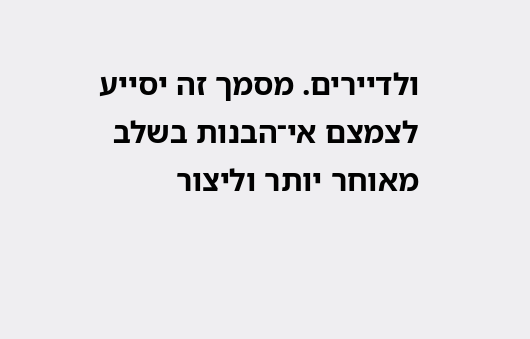ולדיירים. מסמך זה יסייע לצמצם אי־הבנות בשלב מאוחר יותר וליצור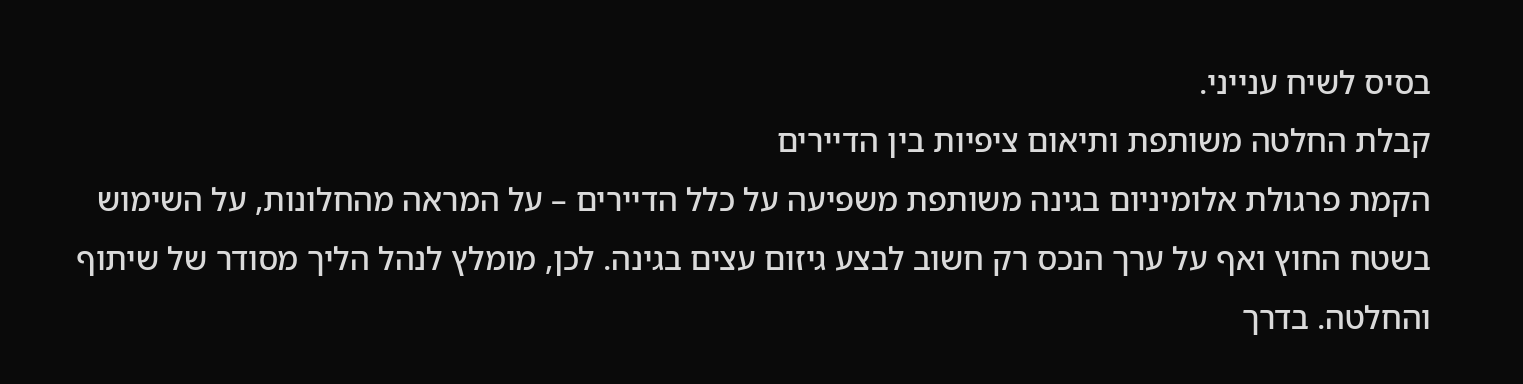בסיס לשיח ענייני.
קבלת החלטה משותפת ותיאום ציפיות בין הדיירים
הקמת פרגולת אלומיניום בגינה משותפת משפיעה על כלל הדיירים – על המראה מהחלונות, על השימוש בשטח החוץ ואף על ערך הנכס רק חשוב לבצע גיזום עצים בגינה. לכן, מומלץ לנהל הליך מסודר של שיתוף והחלטה. בדרך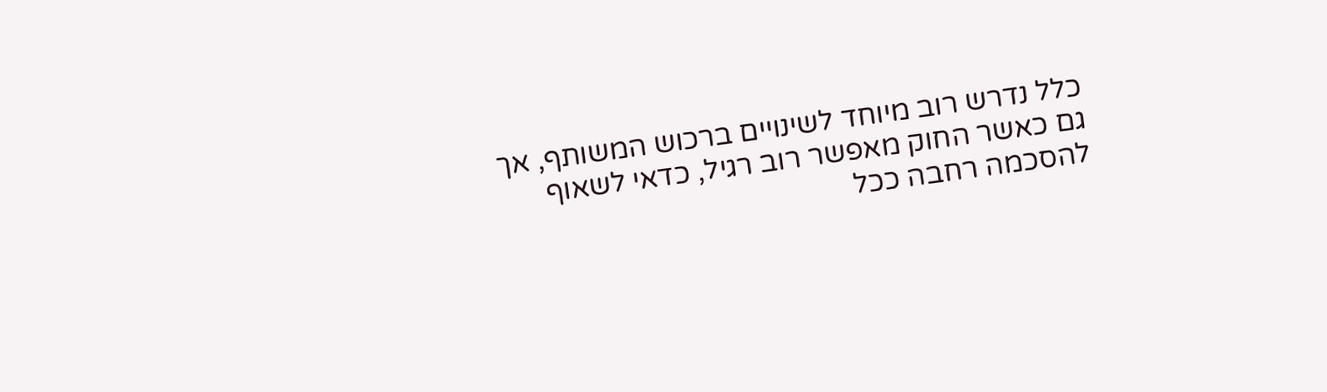כלל נדרש רוב מיוחד לשינויים ברכוש המשותף, אך גם כאשר החוק מאפשר רוב רגיל, כדאי לשאוף להסכמה רחבה ככל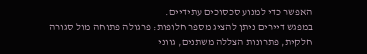האפשר כדי למנוע סכסוכים עתידיים.
במפגש דיירים ניתן להציג מספר חלופות: פרגולה פתוחה מול סגורה חלקית, פתרונות הצללה משתנים, גווני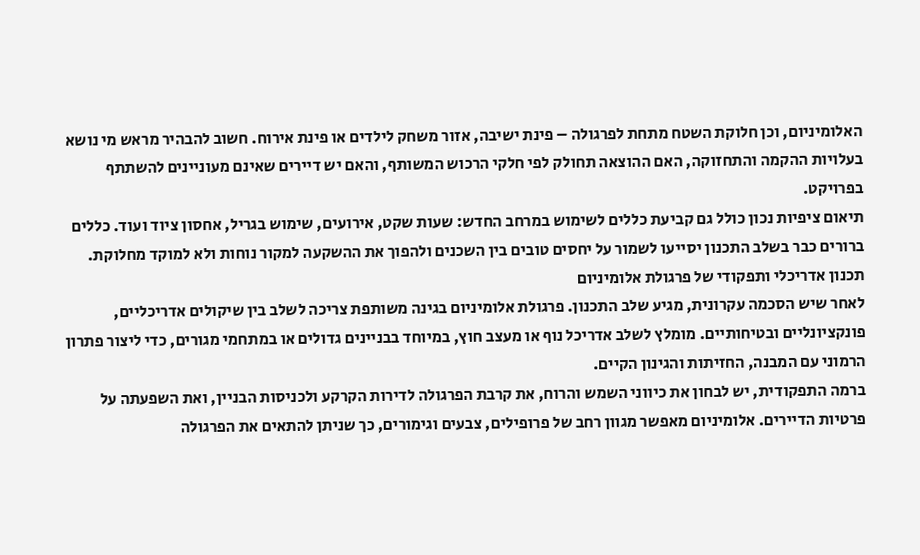האלומיניום, וכן חלוקת השטח מתחת לפרגולה – פינת ישיבה, אזור משחק לילדים או פינת אירוח. חשוב להבהיר מראש מי נושא בעלויות ההקמה והתחזוקה, האם ההוצאה תחולק לפי חלקי הרכוש המשותף, והאם יש דיירים שאינם מעוניינים להשתתף בפרויקט.
תיאום ציפיות נכון כולל גם קביעת כללים לשימוש במרחב החדש: שעות שקט, אירועים, שימוש בגריל, אחסון ציוד ועוד. כללים ברורים כבר בשלב התכנון יסייעו לשמור על יחסים טובים בין השכנים ולהפוך את ההשקעה למקור נוחות ולא למוקד מחלוקת.
תכנון אדריכלי ותפקודי של פרגולת אלומיניום
לאחר שיש הסכמה עקרונית, מגיע שלב התכנון. פרגולת אלומיניום בגינה משותפת צריכה לשלב בין שיקולים אדריכליים, פונקציונליים ובטיחותיים. מומלץ לשלב אדריכל נוף או מעצב חוץ, במיוחד בבניינים גדולים או במתחמי מגורים, כדי ליצור פתרון הרמוני עם המבנה, החזיתות והגינון הקיים.
ברמה התפקודית, יש לבחון את כיווני השמש והרוח, את קרבת הפרגולה לדירות הקרקע ולכניסות הבניין, ואת השפעתה על פרטיות הדיירים. אלומיניום מאפשר מגוון רחב של פרופילים, צבעים וגימורים, כך שניתן להתאים את הפרגולה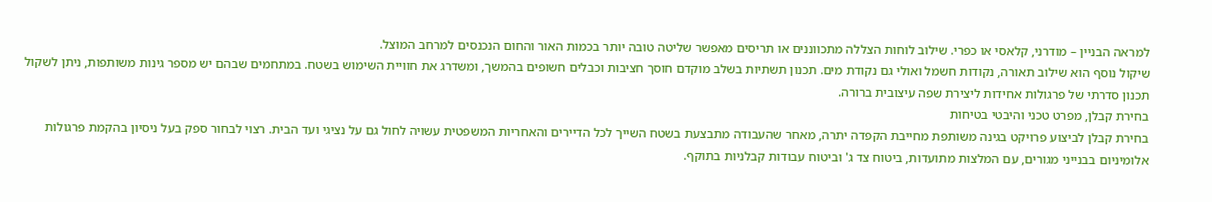למראה הבניין – מודרני, קלאסי או כפרי. שילוב לוחות הצללה מתכווננים או תריסים מאפשר שליטה טובה יותר בכמות האור והחום הנכנסים למרחב המוצל.
שיקול נוסף הוא שילוב תאורה, נקודות חשמל ואולי גם נקודת מים. תכנון תשתיות בשלב מוקדם חוסך חציבות וכבלים חשופים בהמשך, ומשדרג את חוויית השימוש בשטח. במתחמים שבהם יש מספר גינות משותפות, ניתן לשקול תכנון סדרתי של פרגולות אחידות ליצירת שפה עיצובית ברורה.
בחירת קבלן, מפרט טכני והיבטי בטיחות
בחירת קבלן לביצוע פרויקט בגינה משותפת מחייבת הקפדה יתרה, מאחר שהעבודה מתבצעת בשטח השייך לכל הדיירים והאחריות המשפטית עשויה לחול גם על נציגי ועד הבית. רצוי לבחור ספק בעל ניסיון בהקמת פרגולות אלומיניום בבנייני מגורים, עם המלצות מתועדות, ביטוח צד ג' וביטוח עבודות קבלניות בתוקף.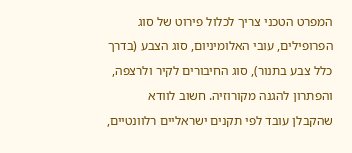המפרט הטכני צריך לכלול פירוט של סוג הפרופילים, עובי האלומיניום, סוג הצבע (בדרך כלל צבע בתנור), סוג החיבורים לקיר ולרצפה, והפתרון להגנה מקורוזיה. חשוב לוודא שהקבלן עובד לפי תקנים ישראליים רלוונטיים,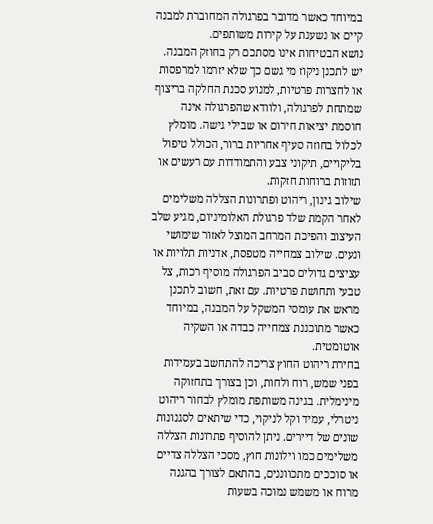במיוחד כאשר מדובר בפרגולה המחוברת למבנה קיים או נשענת על קירות משותפים.
נושא הבטיחות אינו מסתכם רק בחוזק המבנה. יש לתכנן ניקוז מי גשם כך שלא יזרמו למרפסות או לחצרות פרטיות, למנוע סכנת החלקה בריצוף שמתחת לפרגולה, ולוודא שהפרגולה אינה חוסמת יציאות חירום או שבילי גישה. מומלץ לכלול בחוזה סעיף אחריות ברור, הכולל טיפול בליקויים, תיקוני צבע והתמודדות עם רעשים או תזוזות ברוחות חזקות.
שילוב גינון, ריהוט ופתרונות הצללה משלימים
לאחר הקמת שלד פרגולת האלומיניום, מגיע שלב העיצוב והפיכת המרחב המוצל לאזור שימושי ונעים. שילוב צמחייה מטפסת, אדניות תלויות או עציצים גדולים סביב הפרגולה מוסיף רכות, צל טבעי ותחושת פרטיות. עם זאת, חשוב לתכנן מראש את עומסי המשקל על המבנה, במיוחד כאשר מתוכננת צמחייה כבדה או השקיה אוטומטית.
בחירת ריהוט החוץ צריכה להתחשב בעמידות בפני שמש, רוח ולחות, וכן בצורך בתחזוקה מינימלית. בגינה משותפת מומלץ לבחור ריהוט ניטרלי, עמיד וקל לניקוי, כדי שיתאים לסגנונות שונים של דיירים. ניתן להוסיף פתרונות הצללה משלימים כמו וילונות חוץ, מסכי הצללה צדיים או סוככים מתכווננים, בהתאם לצורך בהגנה מרוח או משמש נמוכה בשעות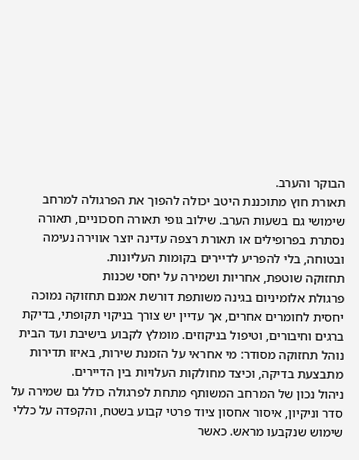הבוקר והערב.
תאורת חוץ מתוכננת היטב יכולה להפוך את הפרגולה למרחב שימושי גם בשעות הערב. שילוב גופי תאורה חסכוניים, תאורה נסתרת בפרופילים או תאורת רצפה עדינה יוצר אווירה נעימה ובטוחה, בלי להפריע לדיירים בקומות העליונות.
תחזוקה שוטפת, אחריות ושמירה על יחסי שכנות
פרגולת אלומיניום בגינה משותפת דורשת אמנם תחזוקה נמוכה יחסית לחומרים אחרים, אך עדיין יש צורך בניקוי תקופתי, בדיקת ברגים וחיבורים, וטיפול בניקוזים. מומלץ לקבוע בישיבת ועד הבית נוהל תחזוקה מסודר: מי אחראי על הזמנת שירות, באיזו תדירות מתבצעת בדיקה, וכיצד מחולקות העלויות בין הדיירים.
ניהול נכון של המרחב המשותף מתחת לפרגולה כולל גם שמירה על סדר וניקיון, איסור אחסון ציוד פרטי קבוע בשטח, והקפדה על כללי שימוש שנקבעו מראש. כאשר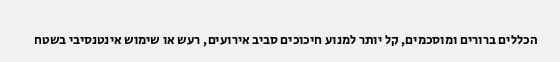הכללים ברורים ומוסכמים, קל יותר למנוע חיכוכים סביב אירועים, רעש או שימוש אינטנסיבי בשטח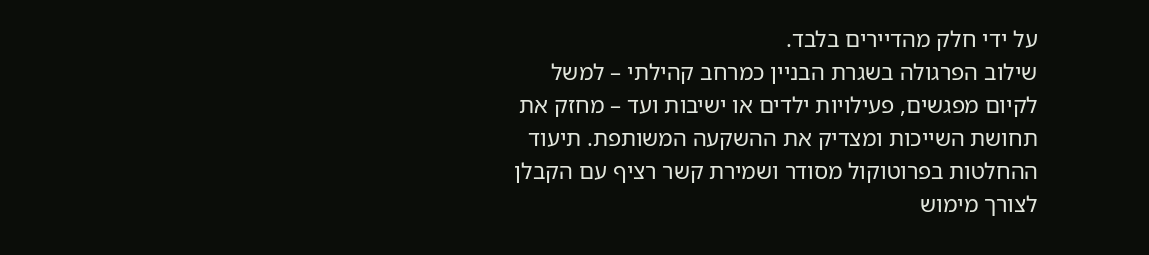על ידי חלק מהדיירים בלבד.
שילוב הפרגולה בשגרת הבניין כמרחב קהילתי – למשל לקיום מפגשים, פעילויות ילדים או ישיבות ועד – מחזק את תחושת השייכות ומצדיק את ההשקעה המשותפת. תיעוד ההחלטות בפרוטוקול מסודר ושמירת קשר רציף עם הקבלן לצורך מימוש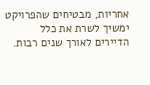אחריות, מבטיחים שהפרויקט ימשיך לשרת את כלל הדיירים לאורך שנים רבות.